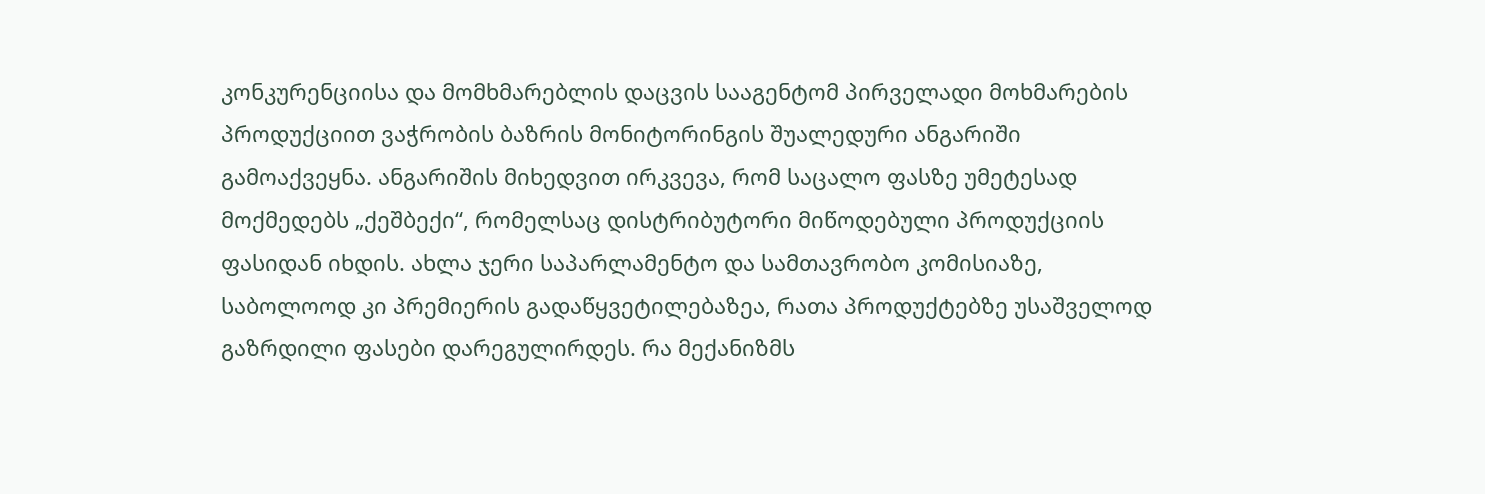კონკურენციისა და მომხმარებლის დაცვის სააგენტომ პირველადი მოხმარების პროდუქციით ვაჭრობის ბაზრის მონიტორინგის შუალედური ანგარიში გამოაქვეყნა. ანგარიშის მიხედვით ირკვევა, რომ საცალო ფასზე უმეტესად მოქმედებს „ქეშბექი“, რომელსაც დისტრიბუტორი მიწოდებული პროდუქციის ფასიდან იხდის. ახლა ჯერი საპარლამენტო და სამთავრობო კომისიაზე, საბოლოოდ კი პრემიერის გადაწყვეტილებაზეა, რათა პროდუქტებზე უსაშველოდ გაზრდილი ფასები დარეგულირდეს. რა მექანიზმს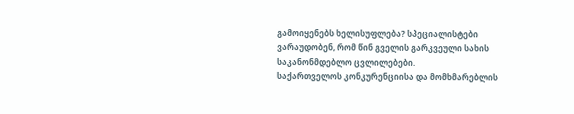გამოიყენებს ხელისუფლება? სპეციალისტები ვარაუდობენ, რომ წინ გველის გარკვეული სახის საკანონმდებლო ცვლილებები.
საქართველოს კონკურენციისა და მომხმარებლის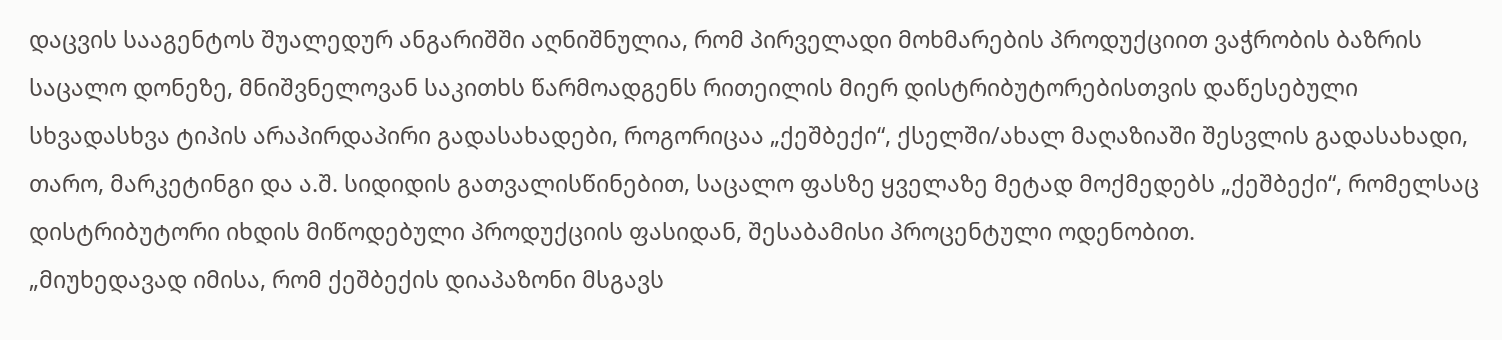დაცვის სააგენტოს შუალედურ ანგარიშში აღნიშნულია, რომ პირველადი მოხმარების პროდუქციით ვაჭრობის ბაზრის საცალო დონეზე, მნიშვნელოვან საკითხს წარმოადგენს რითეილის მიერ დისტრიბუტორებისთვის დაწესებული სხვადასხვა ტიპის არაპირდაპირი გადასახადები, როგორიცაა „ქეშბექი“, ქსელში/ახალ მაღაზიაში შესვლის გადასახადი, თარო, მარკეტინგი და ა.შ. სიდიდის გათვალისწინებით, საცალო ფასზე ყველაზე მეტად მოქმედებს „ქეშბექი“, რომელსაც დისტრიბუტორი იხდის მიწოდებული პროდუქციის ფასიდან, შესაბამისი პროცენტული ოდენობით.
„მიუხედავად იმისა, რომ ქეშბექის დიაპაზონი მსგავს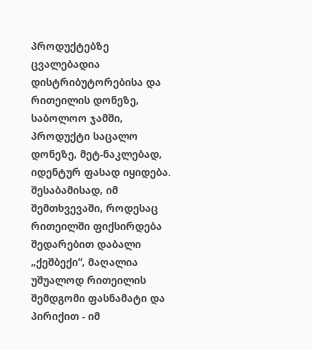პროდუქტებზე ცვალებადია დისტრიბუტორებისა და რითეილის დონეზე, საბოლოო ჯამში, პროდუქტი საცალო დონეზე, მეტ-ნაკლებად, იდენტურ ფასად იყიდება. შესაბამისად, იმ შემთხვევაში, როდესაც რითეილში ფიქსირდება შედარებით დაბალი „ქეშბექი“, მაღალია უშუალოდ რითეილის შემდგომი ფასნამატი და პირიქით - იმ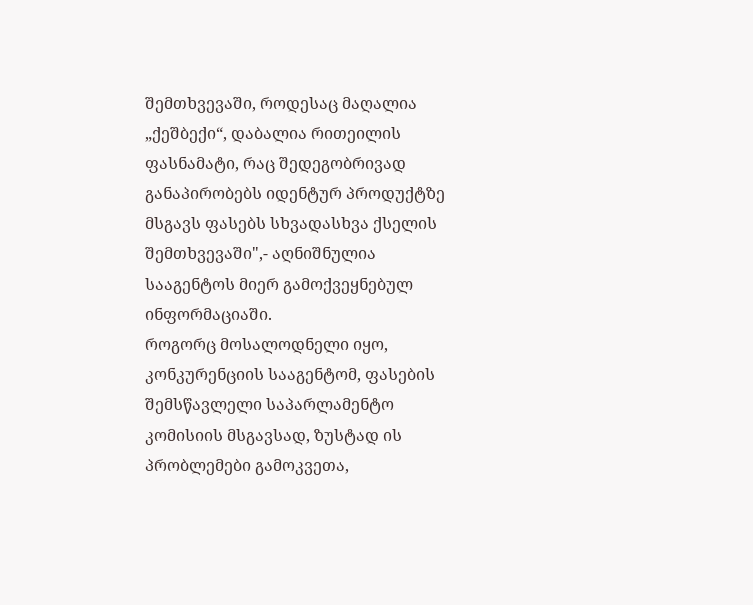შემთხვევაში, როდესაც მაღალია „ქეშბექი“, დაბალია რითეილის ფასნამატი, რაც შედეგობრივად განაპირობებს იდენტურ პროდუქტზე მსგავს ფასებს სხვადასხვა ქსელის შემთხვევაში",- აღნიშნულია სააგენტოს მიერ გამოქვეყნებულ ინფორმაციაში.
როგორც მოსალოდნელი იყო, კონკურენციის სააგენტომ, ფასების შემსწავლელი საპარლამენტო კომისიის მსგავსად, ზუსტად ის პრობლემები გამოკვეთა,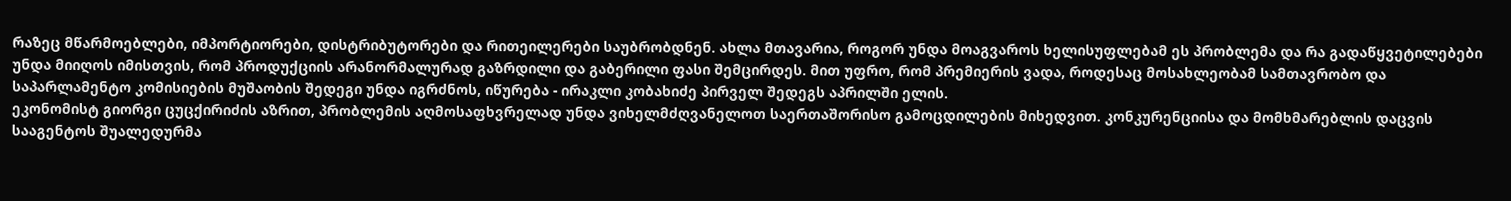რაზეც მწარმოებლები, იმპორტიორები, დისტრიბუტორები და რითეილერები საუბრობდნენ. ახლა მთავარია, როგორ უნდა მოაგვაროს ხელისუფლებამ ეს პრობლემა და რა გადაწყვეტილებები უნდა მიიღოს იმისთვის, რომ პროდუქციის არანორმალურად გაზრდილი და გაბერილი ფასი შემცირდეს. მით უფრო, რომ პრემიერის ვადა, როდესაც მოსახლეობამ სამთავრობო და საპარლამენტო კომისიების მუშაობის შედეგი უნდა იგრძნოს, იწურება - ირაკლი კობახიძე პირველ შედეგს აპრილში ელის.
ეკონომისტ გიორგი ცუცქირიძის აზრით, პრობლემის აღმოსაფხვრელად უნდა ვიხელმძღვანელოთ საერთაშორისო გამოცდილების მიხედვით. კონკურენციისა და მომხმარებლის დაცვის სააგენტოს შუალედურმა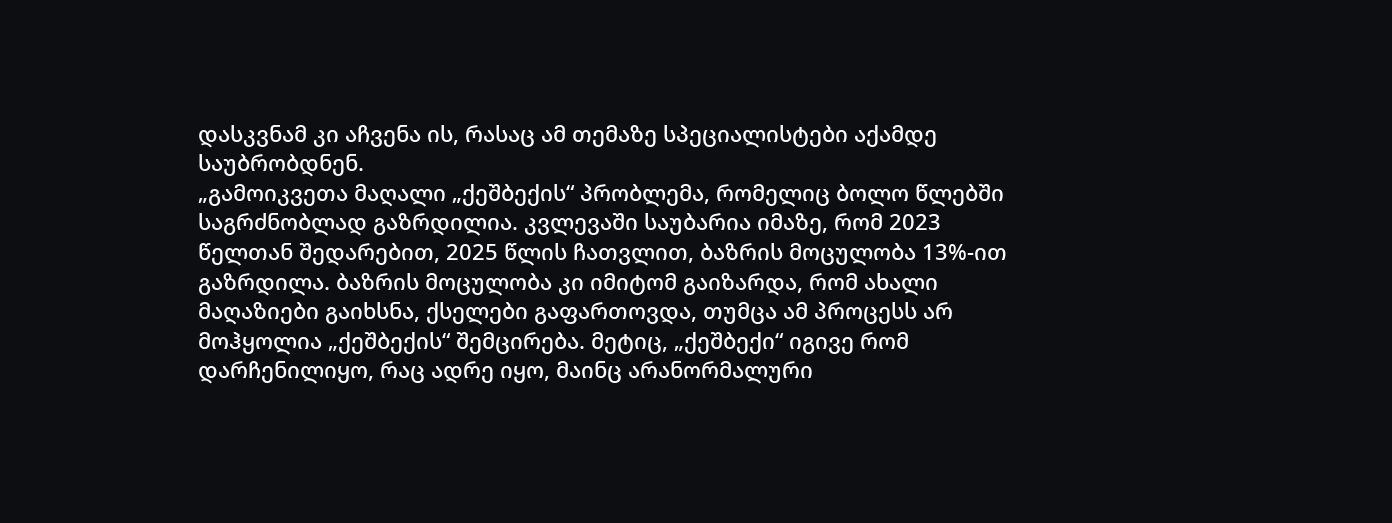დასკვნამ კი აჩვენა ის, რასაც ამ თემაზე სპეციალისტები აქამდე საუბრობდნენ.
„გამოიკვეთა მაღალი „ქეშბექის“ პრობლემა, რომელიც ბოლო წლებში საგრძნობლად გაზრდილია. კვლევაში საუბარია იმაზე, რომ 2023 წელთან შედარებით, 2025 წლის ჩათვლით, ბაზრის მოცულობა 13%-ით გაზრდილა. ბაზრის მოცულობა კი იმიტომ გაიზარდა, რომ ახალი მაღაზიები გაიხსნა, ქსელები გაფართოვდა, თუმცა ამ პროცესს არ მოჰყოლია „ქეშბექის“ შემცირება. მეტიც, „ქეშბექი“ იგივე რომ დარჩენილიყო, რაც ადრე იყო, მაინც არანორმალური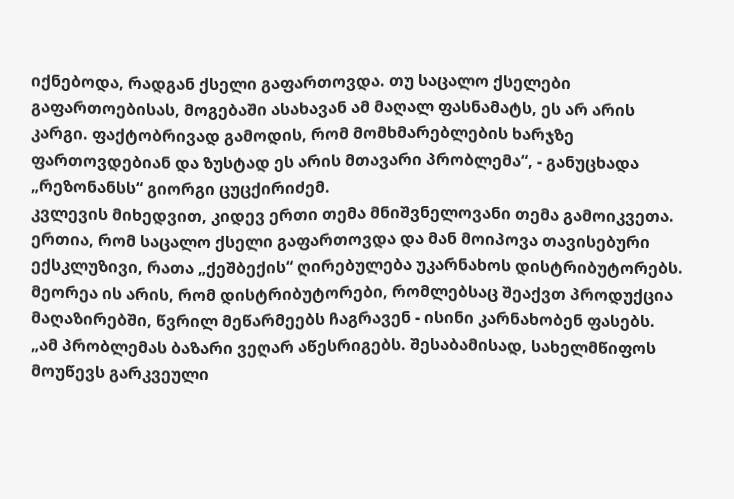იქნებოდა, რადგან ქსელი გაფართოვდა. თუ საცალო ქსელები გაფართოებისას, მოგებაში ასახავან ამ მაღალ ფასნამატს, ეს არ არის კარგი. ფაქტობრივად გამოდის, რომ მომხმარებლების ხარჯზე ფართოვდებიან და ზუსტად ეს არის მთავარი პრობლემა“, - განუცხადა „რეზონანსს“ გიორგი ცუცქირიძემ.
კვლევის მიხედვით, კიდევ ერთი თემა მნიშვნელოვანი თემა გამოიკვეთა. ერთია, რომ საცალო ქსელი გაფართოვდა და მან მოიპოვა თავისებური ექსკლუზივი, რათა „ქეშბექის“ ღირებულება უკარნახოს დისტრიბუტორებს. მეორეა ის არის, რომ დისტრიბუტორები, რომლებსაც შეაქვთ პროდუქცია მაღაზირებში, წვრილ მეწარმეებს ჩაგრავენ - ისინი კარნახობენ ფასებს.
„ამ პრობლემას ბაზარი ვეღარ აწესრიგებს. შესაბამისად, სახელმწიფოს მოუწევს გარკვეული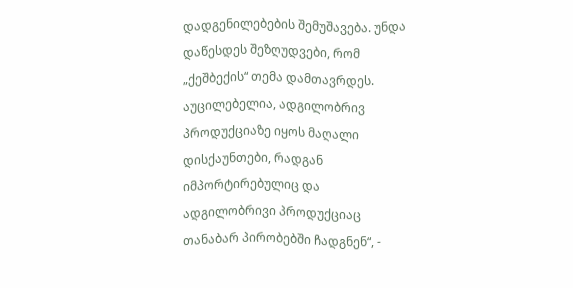დადგენილებების შემუშავება. უნდა დაწესდეს შეზღუდვები, რომ „ქეშბექის“ თემა დამთავრდეს. აუცილებელია, ადგილობრივ პროდუქციაზე იყოს მაღალი დისქაუნთები, რადგან იმპორტირებულიც და ადგილობრივი პროდუქციაც თანაბარ პირობებში ჩადგნენ“, -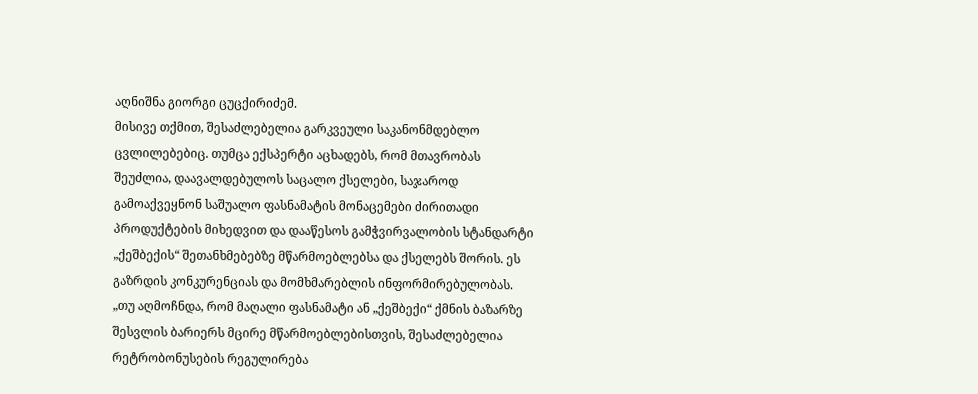აღნიშნა გიორგი ცუცქირიძემ.
მისივე თქმით, შესაძლებელია გარკვეული საკანონმდებლო ცვლილებებიც. თუმცა ექსპერტი აცხადებს, რომ მთავრობას შეუძლია, დაავალდებულოს საცალო ქსელები, საჯაროდ გამოაქვეყნონ საშუალო ფასნამატის მონაცემები ძირითადი პროდუქტების მიხედვით და დააწესოს გამჭვირვალობის სტანდარტი „ქეშბექის“ შეთანხმებებზე მწარმოებლებსა და ქსელებს შორის. ეს გაზრდის კონკურენციას და მომხმარებლის ინფორმირებულობას.
„თუ აღმოჩნდა, რომ მაღალი ფასნამატი ან „ქეშბექი“ ქმნის ბაზარზე შესვლის ბარიერს მცირე მწარმოებლებისთვის, შესაძლებელია რეტრობონუსების რეგულირება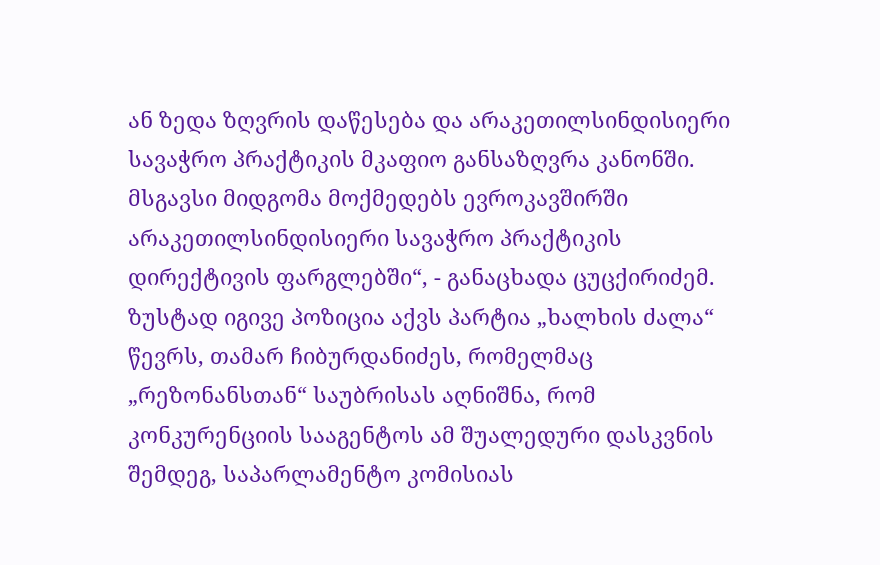ან ზედა ზღვრის დაწესება და არაკეთილსინდისიერი სავაჭრო პრაქტიკის მკაფიო განსაზღვრა კანონში. მსგავსი მიდგომა მოქმედებს ევროკავშირში არაკეთილსინდისიერი სავაჭრო პრაქტიკის დირექტივის ფარგლებში“, - განაცხადა ცუცქირიძემ.
ზუსტად იგივე პოზიცია აქვს პარტია „ხალხის ძალა“ წევრს, თამარ ჩიბურდანიძეს, რომელმაც „რეზონანსთან“ საუბრისას აღნიშნა, რომ კონკურენციის სააგენტოს ამ შუალედური დასკვნის შემდეგ, საპარლამენტო კომისიას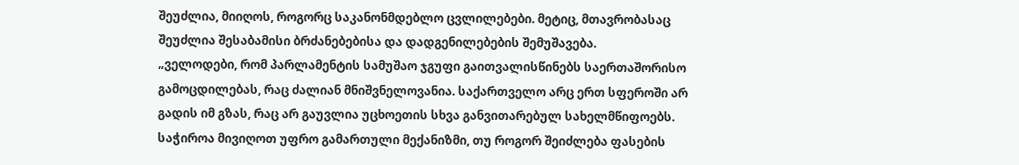შეუძლია, მიიღოს, როგორც საკანონმდებლო ცვლილებები. მეტიც, მთავრობასაც შეუძლია შესაბამისი ბრძანებებისა და დადგენილებების შემუშავება.
„ველოდები, რომ პარლამენტის სამუშაო ჯგუფი გაითვალისწინებს საერთაშორისო გამოცდილებას, რაც ძალიან მნიშვნელოვანია. საქართველო არც ერთ სფეროში არ გადის იმ გზას, რაც არ გაუვლია უცხოეთის სხვა განვითარებულ სახელმწიფოებს. საჭიროა მივიღოთ უფრო გამართული მექანიზმი, თუ როგორ შეიძლება ფასების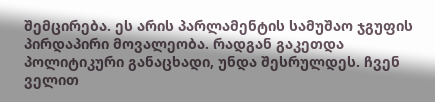შემცირება. ეს არის პარლამენტის სამუშაო ჯგუფის პირდაპირი მოვალეობა. რადგან გაკეთდა პოლიტიკური განაცხადი, უნდა შესრულდეს. ჩვენ ველით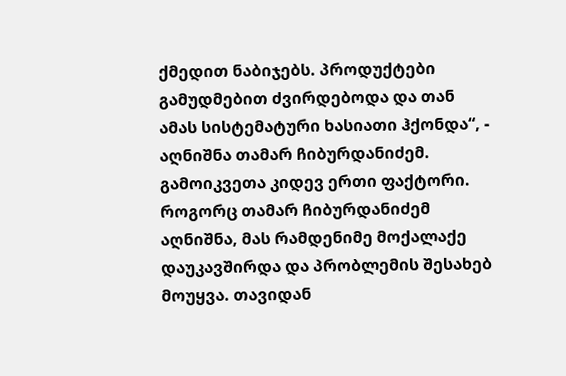ქმედით ნაბიჯებს. პროდუქტები გამუდმებით ძვირდებოდა და თან ამას სისტემატური ხასიათი ჰქონდა“, - აღნიშნა თამარ ჩიბურდანიძემ.
გამოიკვეთა კიდევ ერთი ფაქტორი. როგორც თამარ ჩიბურდანიძემ აღნიშნა, მას რამდენიმე მოქალაქე დაუკავშირდა და პრობლემის შესახებ მოუყვა. თავიდან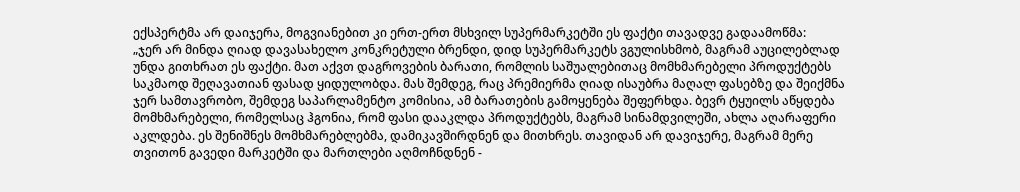ექსპერტმა არ დაიჯერა, მოგვიანებით კი ერთ-ერთ მსხვილ სუპერმარკეტში ეს ფაქტი თავადვე გადაამოწმა:
„ჯერ არ მინდა ღიად დავასახელო კონკრეტული ბრენდი, დიდ სუპერმარკეტს ვგულისხმობ, მაგრამ აუცილებლად უნდა გითხრათ ეს ფაქტი. მათ აქვთ დაგროვების ბარათი, რომლის საშუალებითაც მომხმარებელი პროდუქტებს საკმაოდ შეღავათიან ფასად ყიდულობდა. მას შემდეგ, რაც პრემიერმა ღიად ისაუბრა მაღალ ფასებზე და შეიქმნა ჯერ სამთავრობო, შემდეგ საპარლამენტო კომისია, ამ ბარათების გამოყენება შეფერხდა. ბევრ ტყუილს აწყდება მომხმარებელი, რომელსაც ჰგონია, რომ ფასი დააკლდა პროდუქტებს, მაგრამ სინამდვილეში, ახლა აღარაფერი აკლდება. ეს შენიშნეს მომხმარებლებმა, დამიკავშირდნენ და მითხრეს. თავიდან არ დავიჯერე, მაგრამ მერე თვითონ გავედი მარკეტში და მართლები აღმოჩნდნენ -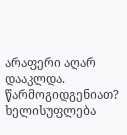არაფერი აღარ დააკლდა.
წარმოგიდგენიათ? ხელისუფლება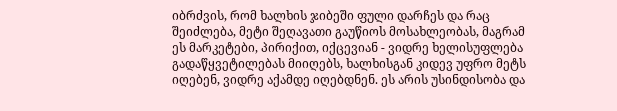იბრძვის, რომ ხალხის ჯიბეში ფული დარჩეს და რაც შეიძლება, მეტი შეღავათი გაუწიოს მოსახლეობას, მაგრამ ეს მარკეტები, პირიქით, იქცევიან - ვიდრე ხელისუფლება გადაწყვეტილებას მიიღებს, ხალხისგან კიდევ უფრო მეტს იღებენ, ვიდრე აქამდე იღებდნენ. ეს არის უსინდისობა და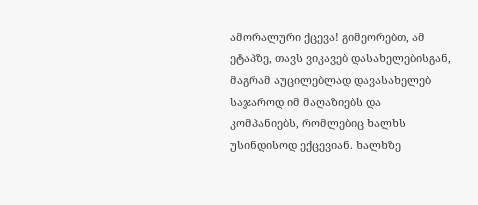ამორალური ქცევა! გიმეორებთ, ამ ეტაპზე, თავს ვიკავებ დასახელებისგან, მაგრამ აუცილებლად დავასახელებ საჯაროდ იმ მაღაზიებს და კომპანიებს, რომლებიც ხალხს უსინდისოდ ექცევიან. ხალხზე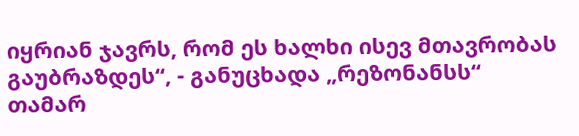იყრიან ჯავრს, რომ ეს ხალხი ისევ მთავრობას გაუბრაზდეს“, - განუცხადა „რეზონანსს“ თამარ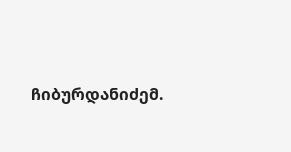ჩიბურდანიძემ.